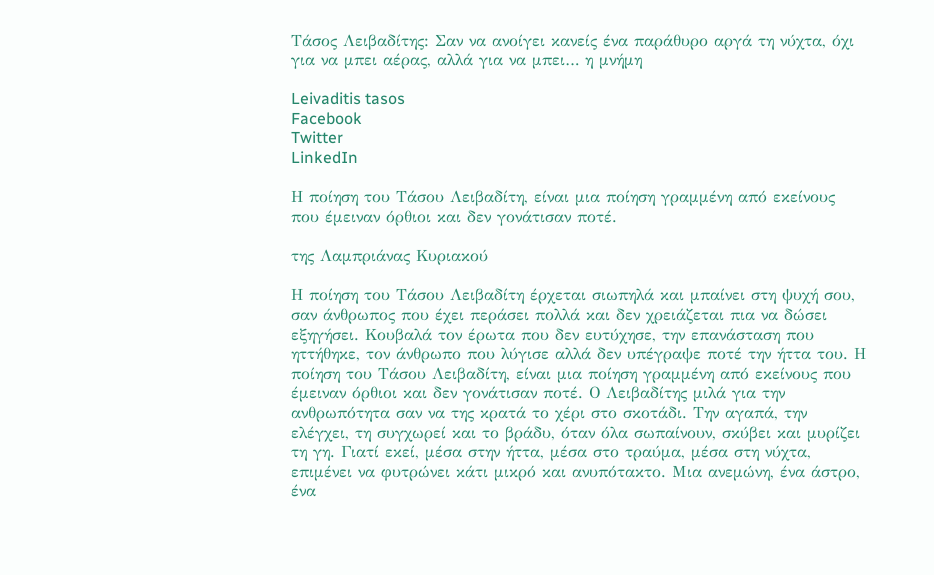Τάσος Λειβαδίτης: Σαν να ανοίγει κανείς ένα παράθυρο αργά τη νύχτα, όχι για να μπει αέρας, αλλά για να μπει… η μνήμη

Leivaditis tasos
Facebook
Twitter
LinkedIn

Η ποίηση του Τάσου Λειβαδίτη, είναι μια ποίηση γραμμένη από εκείνους που έμειναν όρθιοι και δεν γονάτισαν ποτέ.

της Λαμπριάνας Κυριακού

Η ποίηση του Τάσου Λειβαδίτη έρχεται σιωπηλά και μπαίνει στη ψυχή σου, σαν άνθρωπος που έχει περάσει πολλά και δεν χρειάζεται πια να δώσει εξηγήσει. Κουβαλά τον έρωτα που δεν ευτύχησε, την επανάσταση που ηττήθηκε, τον άνθρωπο που λύγισε αλλά δεν υπέγραψε ποτέ την ήττα του. Η ποίηση του Τάσου Λειβαδίτη, είναι μια ποίηση γραμμένη από εκείνους που έμειναν όρθιοι και δεν γονάτισαν ποτέ. Ο Λειβαδίτης μιλά για την ανθρωπότητα σαν να της κρατά το χέρι στο σκοτάδι. Την αγαπά, την ελέγχει, τη συγχωρεί και το βράδυ, όταν όλα σωπαίνουν, σκύβει και μυρίζει τη γη. Γιατί εκεί, μέσα στην ήττα, μέσα στο τραύμα, μέσα στη νύχτα, επιμένει να φυτρώνει κάτι μικρό και ανυπότακτο. Μια ανεμώνη, ένα άστρο, ένα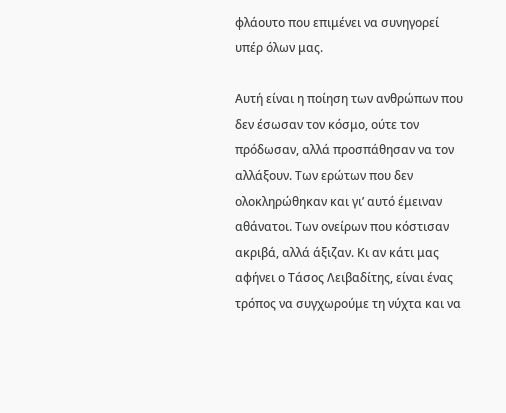φλάουτο που επιμένει να συνηγορεί υπέρ όλων μας.

Αυτή είναι η ποίηση των ανθρώπων που δεν έσωσαν τον κόσμο, ούτε τον πρόδωσαν, αλλά προσπάθησαν να τον αλλάξουν. Των ερώτων που δεν ολοκληρώθηκαν και γι’ αυτό έμειναν αθάνατοι. Των ονείρων που κόστισαν ακριβά, αλλά άξιζαν. Κι αν κάτι μας αφήνει ο Τάσος Λειβαδίτης, είναι ένας τρόπος να συγχωρούμε τη νύχτα και να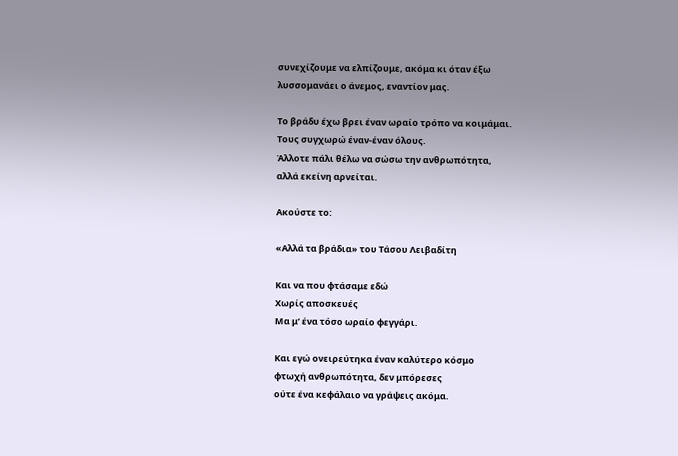συνεχίζουμε να ελπίζουμε, ακόμα κι όταν έξω λυσσομανάει ο άνεμος, εναντίον μας.

Το βράδυ έχω βρει έναν ωραίο τρόπο να κοιμάμαι.
Τους συγχωρώ έναν-έναν όλους.
Άλλοτε πάλι θέλω να σώσω την ανθρωπότητα,
αλλά εκείνη αρνείται.

Ακούστε το:

«Αλλά τα βράδια» του Τάσου Λειβαδίτη

Και να που φτάσαμε εδώ
Χωρίς αποσκευές
Μα μ’ ένα τόσο ωραίο φεγγάρι.

Και εγώ ονειρεύτηκα έναν καλύτερο κόσμο
φτωχή ανθρωπότητα, δεν μπόρεσες
ούτε ένα κεφάλαιο να γράψεις ακόμα.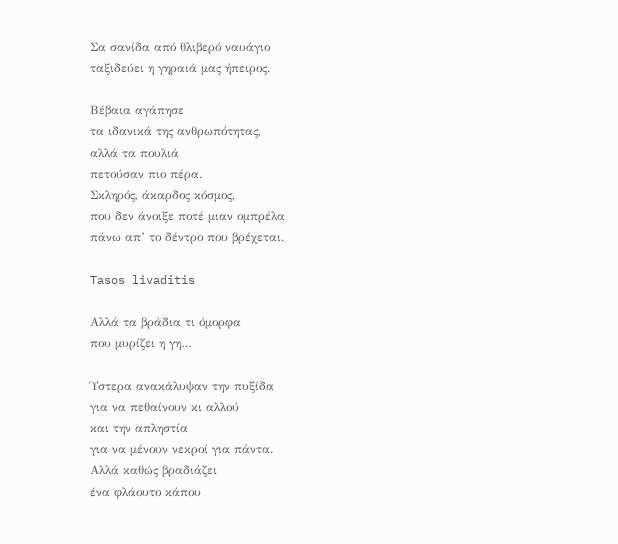Σα σανίδα από θλιβερό ναυάγιο
ταξιδεύει η γηραιά μας ήπειρος.

Βέβαια αγάπησε
τα ιδανικά της ανθρωπότητας,
αλλά τα πουλιά
πετούσαν πιο πέρα.
Σκληρός, άκαρδος κόσμος,
που δεν άνοιξε ποτέ μιαν ομπρέλα
πάνω απ’ το δέντρο που βρέχεται.

Tasos livaditis

Αλλά τα βράδια τι όμορφα
που μυρίζει η γη…

Ύστερα ανακάλυψαν την πυξίδα
για να πεθαίνουν κι αλλού
και την απληστία
για να μένουν νεκροί για πάντα.
Αλλά καθώς βραδιάζει
ένα φλάουτο κάπου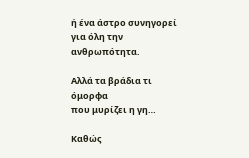ή ένα άστρο συνηγορεί
για όλη την ανθρωπότητα.

Αλλά τα βράδια τι όμορφα
που μυρίζει η γη…

Καθώς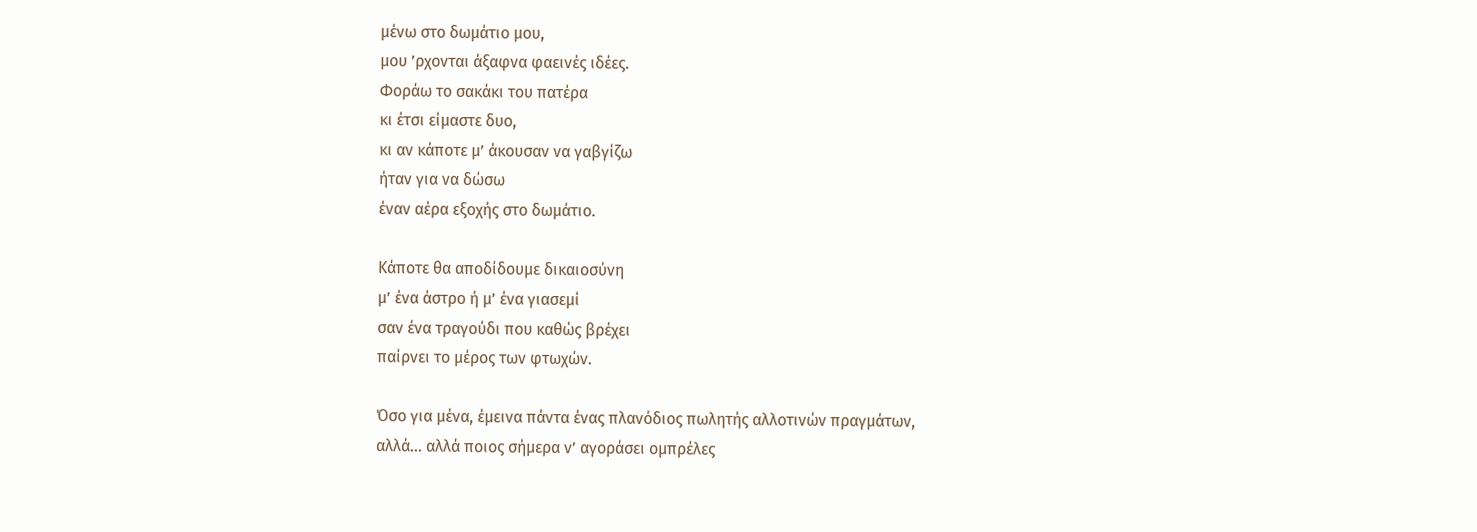μένω στο δωμάτιο μου,
μου ’ρχονται άξαφνα φαεινές ιδέες.
Φοράω το σακάκι του πατέρα
κι έτσι είμαστε δυο,
κι αν κάποτε μ’ άκουσαν να γαβγίζω
ήταν για να δώσω
έναν αέρα εξοχής στο δωμάτιο.

Κάποτε θα αποδίδουμε δικαιοσύνη
μ’ ένα άστρο ή μ’ ένα γιασεμί
σαν ένα τραγούδι που καθώς βρέχει
παίρνει το μέρος των φτωχών.

Όσο για μένα, έμεινα πάντα ένας πλανόδιος πωλητής αλλοτινών πραγμάτων,
αλλά… αλλά ποιος σήμερα ν’ αγοράσει ομπρέλες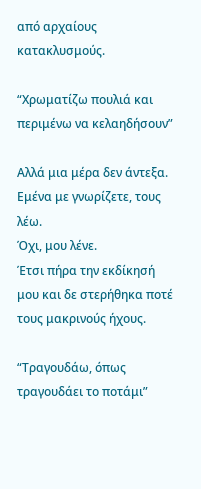από αρχαίους κατακλυσμούς.

“Χρωματίζω πουλιά και περιμένω να κελαηδήσουν”

Αλλά μια μέρα δεν άντεξα.
Εμένα με γνωρίζετε, τους λέω.
Όχι, μου λένε.
Έτσι πήρα την εκδίκησή μου και δε στερήθηκα ποτέ τους μακρινούς ήχους.

“Τραγουδάω, όπως τραγουδάει το ποτάμι”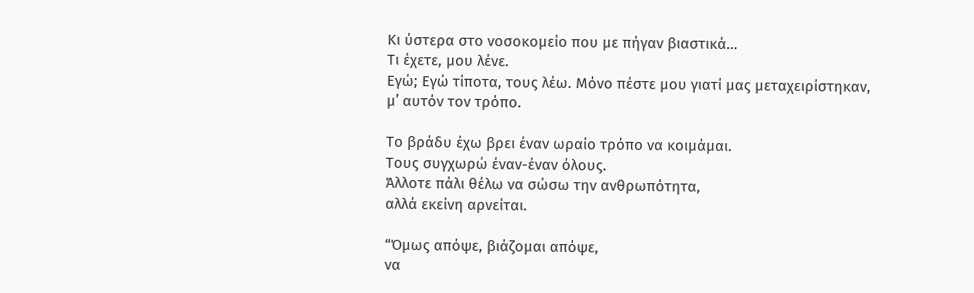Κι ύστερα στο νοσοκομείο που με πήγαν βιαστικά…
Τι έχετε, μου λένε.
Εγώ; Εγώ τίποτα, τους λέω. Μόνο πέστε μου γιατί μας μεταχειρίστηκαν,
μ’ αυτόν τον τρόπο.

Το βράδυ έχω βρει έναν ωραίο τρόπο να κοιμάμαι.
Τους συγχωρώ έναν-έναν όλους.
Άλλοτε πάλι θέλω να σώσω την ανθρωπότητα,
αλλά εκείνη αρνείται.

“Όμως απόψε, βιάζομαι απόψε,
να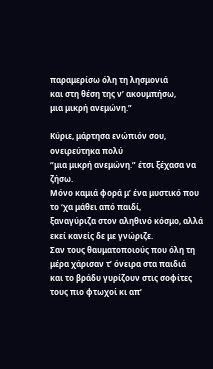παραμερίσω όλη τη λησμονιά
και στη θέση της ν’ ακουμπήσω,
μια μικρή ανεμώνη.”

Κύριε, μάρτησα ενώπιόν σου, ονειρεύτηκα πολύ
“μια μικρή ανεμώνη.” έτσι ξέχασα να ζήσω.
Μόνο καμιά φορά μ’ ένα μυστικό που το ‘χα μάθει από παιδί,
ξαναγύριζα στον αληθινό κόσμο, αλλά εκεί κανείς δε με γνώριζε.
Σαν τους θαυματοποιούς που όλη τη μέρα χάρισαν τ’ όνειρα στα παιδιά
και το βράδυ γυρίζουν στις σοφίτες τους πιο φτωχοί κι απ’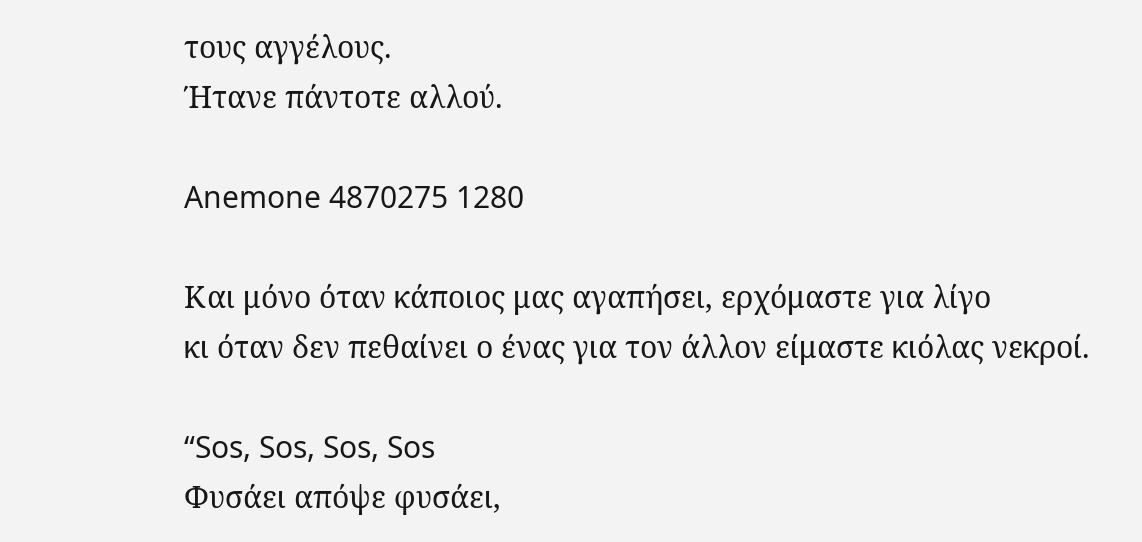τους αγγέλους.
Ήτανε πάντοτε αλλού.

Anemone 4870275 1280

Και μόνο όταν κάποιος μας αγαπήσει, ερχόμαστε για λίγο
κι όταν δεν πεθαίνει ο ένας για τον άλλον είμαστε κιόλας νεκροί.

“Sos, Sos, Sos, Sos
Φυσάει απόψε φυσάει,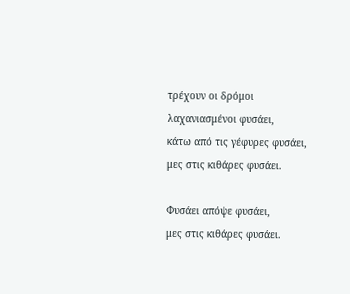τρέχουν οι δρόμοι λαχανιασμένοι φυσάει,
κάτω από τις γέφυρες φυσάει,
μες στις κιθάρες φυσάει.

Φυσάει απόψε φυσάει,
μες στις κιθάρες φυσάει.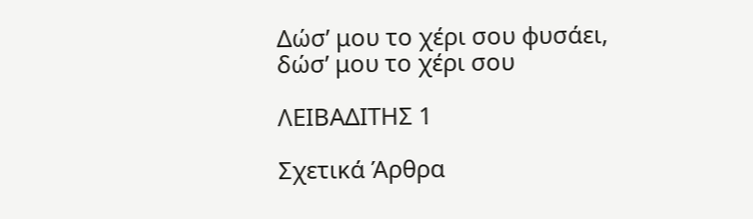Δώσ’ μου το χέρι σου φυσάει,
δώσ’ μου το χέρι σου

ΛΕΙΒΑΔΙΤΗΣ 1

Σχετικά Άρθρα